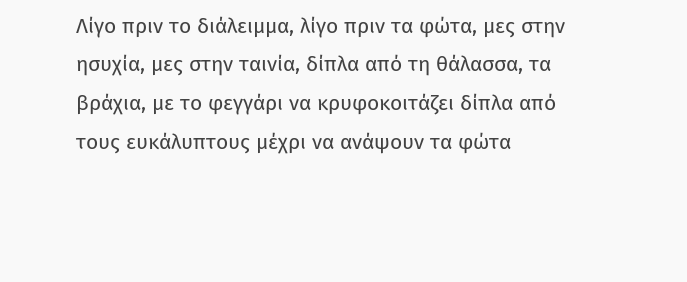Λίγο πριν το διάλειμμα, λίγο πριν τα φώτα, μες στην ησυχία, μες στην ταινία, δίπλα από τη θάλασσα, τα βράχια, με το φεγγάρι να κρυφοκοιτάζει δίπλα από τους ευκάλυπτους μέχρι να ανάψουν τα φώτα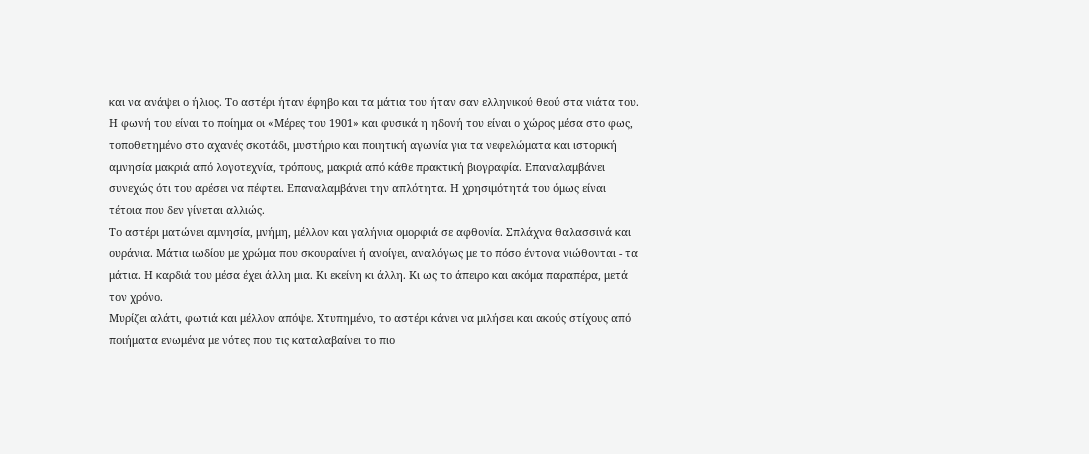και να ανάψει ο ήλιος. Το αστέρι ήταν έφηβο και τα μάτια του ήταν σαν ελληνικού θεού στα νιάτα του. Η φωνή του είναι το ποίημα οι «Μέρες του 1901» και φυσικά η ηδονή του είναι ο χώρος μέσα στο φως, τοποθετημένο στο αχανές σκοτάδι, μυστήριο και ποιητική αγωνία για τα νεφελώματα και ιστορική αμνησία μακριά από λογοτεχνία, τρόπους, μακριά από κάθε πρακτική βιογραφία. Επαναλαμβάνει συνεχώς ότι του αρέσει να πέφτει. Επαναλαμβάνει την απλότητα. Η χρησιμότητά του όμως είναι τέτοια που δεν γίνεται αλλιώς.
Το αστέρι ματώνει αμνησία, μνήμη, μέλλον και γαλήνια ομορφιά σε αφθονία. Σπλάχνα θαλασσινά και ουράνια. Μάτια ιωδίου με χρώμα που σκουραίνει ή ανοίγει, αναλόγως με το πόσο έντονα νιώθονται - τα μάτια. Η καρδιά του μέσα έχει άλλη μια. Κι εκείνη κι άλλη. Κι ως το άπειρο και ακόμα παραπέρα, μετά τον χρόνο.
Μυρίζει αλάτι, φωτιά και μέλλον απόψε. Χτυπημένο, το αστέρι κάνει να μιλήσει και ακούς στίχους από ποιήματα ενωμένα με νότες που τις καταλαβαίνει το πιο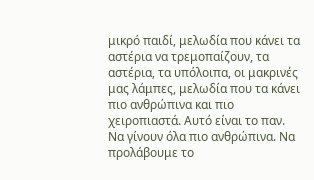μικρό παιδί, μελωδία που κάνει τα αστέρια να τρεμοπαίζουν, τα αστέρια, τα υπόλοιπα, οι μακρινές μας λάμπες, μελωδία που τα κάνει πιο ανθρώπινα και πιο χειροπιαστά. Αυτό είναι το παν. Να γίνουν όλα πιο ανθρώπινα. Να προλάβουμε το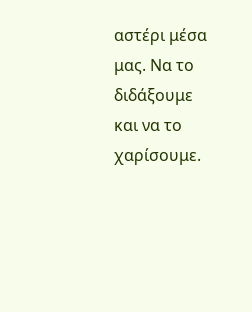αστέρι μέσα μας. Να το διδάξουμε και να το χαρίσουμε.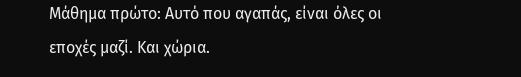Μάθημα πρώτο: Αυτό που αγαπάς, είναι όλες οι εποχές μαζί. Και χώρια.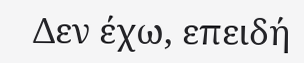Δεν έχω, επειδή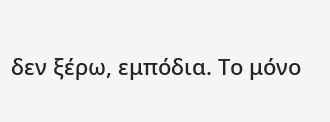δεν ξέρω, εμπόδια. Το μόνο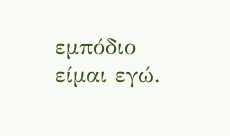εμπόδιο είμαι εγώ.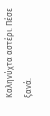Καληνύχτα αστέρι. Πέσε ξανά.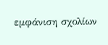εμφάνιση σχολίων